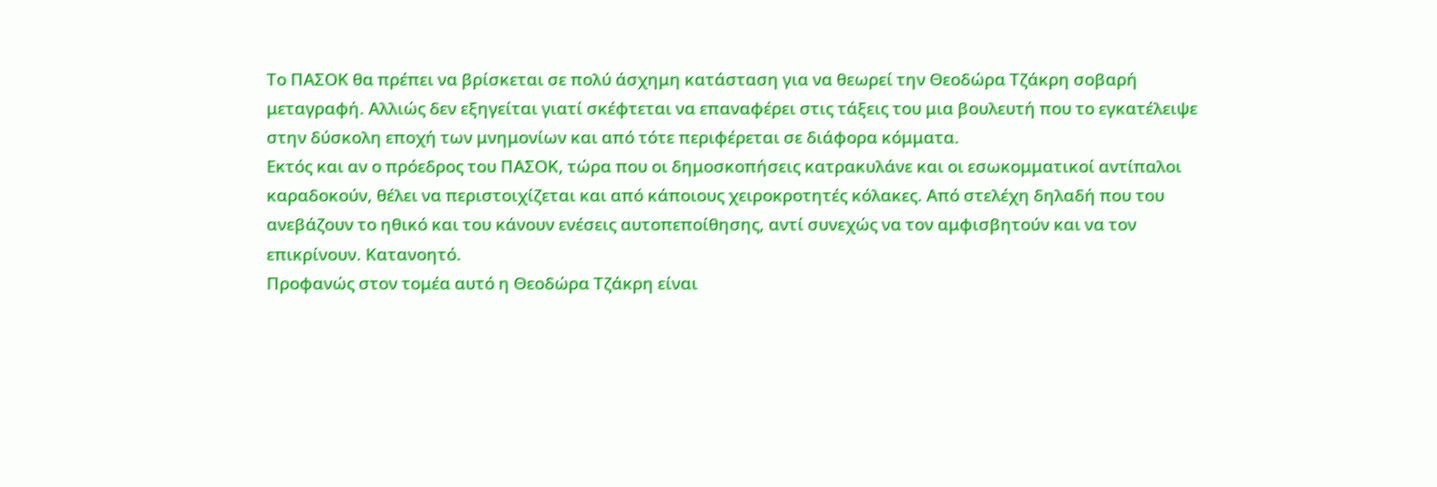Το ΠΑΣΟΚ θα πρέπει να βρίσκεται σε πολύ άσχημη κατάσταση για να θεωρεί την Θεοδώρα Τζάκρη σοβαρή μεταγραφή. Αλλιώς δεν εξηγείται γιατί σκέφτεται να επαναφέρει στις τάξεις του μια βουλευτή που το εγκατέλειψε στην δύσκολη εποχή των μνημονίων και από τότε περιφέρεται σε διάφορα κόμματα.
Εκτός και αν ο πρόεδρος του ΠΑΣΟΚ, τώρα που οι δημοσκοπήσεις κατρακυλάνε και οι εσωκομματικοί αντίπαλοι καραδοκούν, θέλει να περιστοιχίζεται και από κάποιους χειροκροτητές κόλακες. Από στελέχη δηλαδή που του ανεβάζουν το ηθικό και του κάνουν ενέσεις αυτοπεποίθησης, αντί συνεχώς να τον αμφισβητούν και να τον επικρίνουν. Κατανοητό.
Προφανώς στον τομέα αυτό η Θεοδώρα Τζάκρη είναι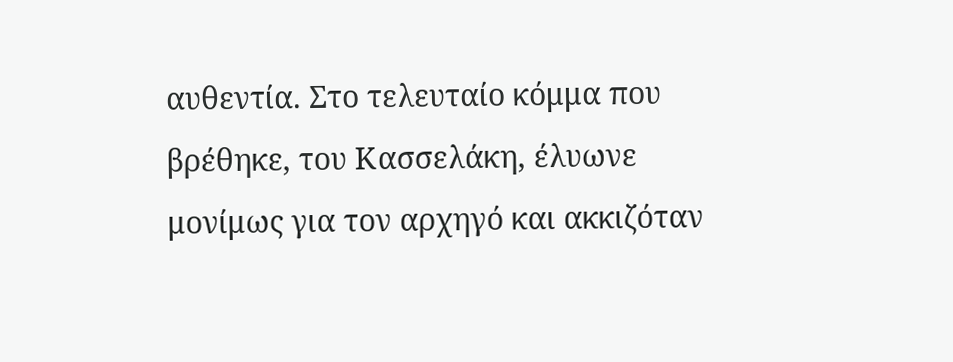αυθεντία. Στο τελευταίο κόμμα που βρέθηκε, του Κασσελάκη, έλυωνε μονίμως για τον αρχηγό και ακκιζόταν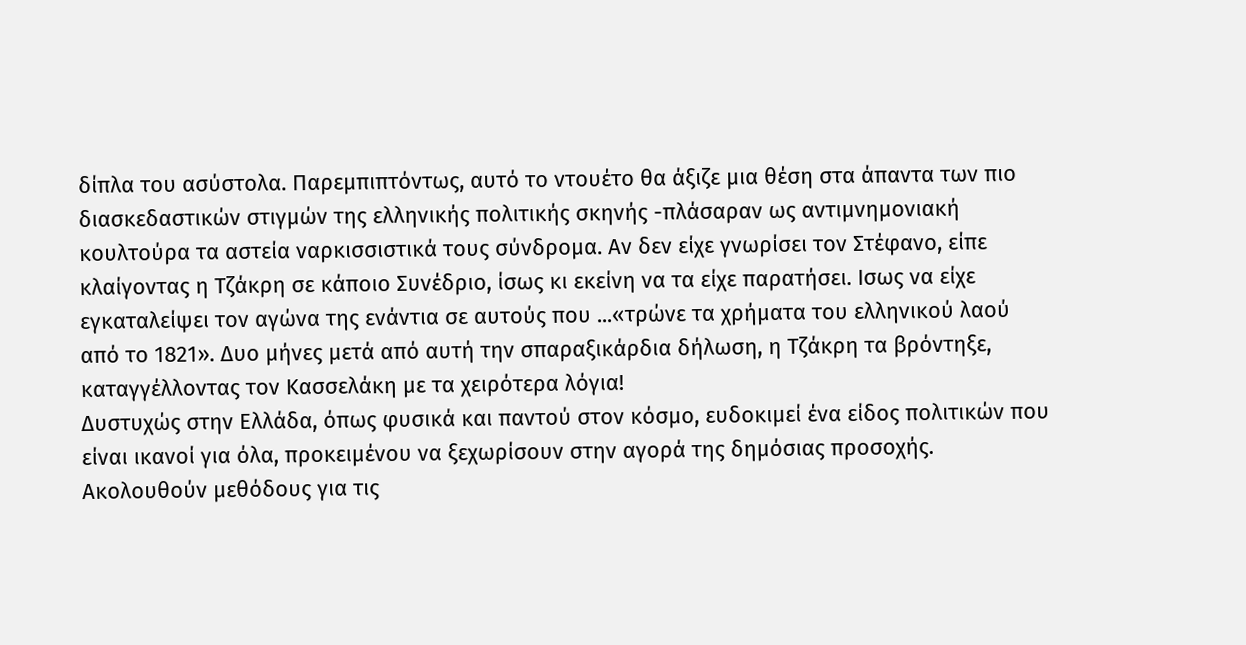δίπλα του ασύστολα. Παρεμπιπτόντως, αυτό το ντουέτο θα άξιζε μια θέση στα άπαντα των πιο διασκεδαστικών στιγμών της ελληνικής πολιτικής σκηνής -πλάσαραν ως αντιμνημονιακή κουλτούρα τα αστεία ναρκισσιστικά τους σύνδρομα. Αν δεν είχε γνωρίσει τον Στέφανο, είπε κλαίγοντας η Τζάκρη σε κάποιο Συνέδριο, ίσως κι εκείνη να τα είχε παρατήσει. Ισως να είχε εγκαταλείψει τον αγώνα της ενάντια σε αυτούς που ...«τρώνε τα χρήματα του ελληνικού λαού από το 1821». Δυο μήνες μετά από αυτή την σπαραξικάρδια δήλωση, η Τζάκρη τα βρόντηξε, καταγγέλλοντας τον Κασσελάκη με τα χειρότερα λόγια!
Δυστυχώς στην Ελλάδα, όπως φυσικά και παντού στον κόσμο, ευδοκιμεί ένα είδος πολιτικών που είναι ικανοί για όλα, προκειμένου να ξεχωρίσουν στην αγορά της δημόσιας προσοχής. Ακολουθούν μεθόδους για τις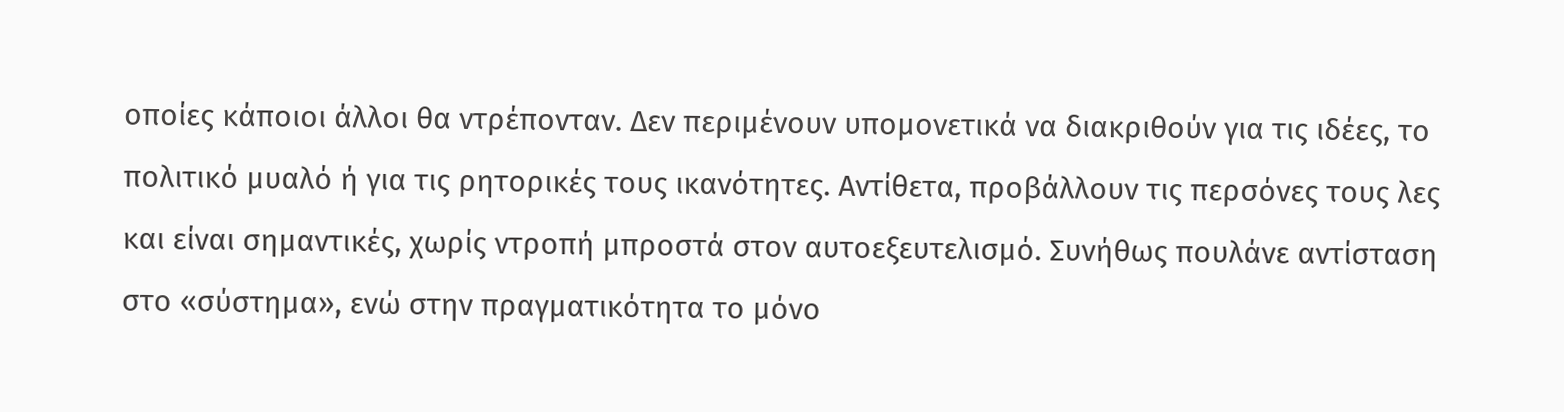οποίες κάποιοι άλλοι θα ντρέπονταν. Δεν περιμένουν υπομονετικά να διακριθούν για τις ιδέες, το πολιτικό μυαλό ή για τις ρητορικές τους ικανότητες. Αντίθετα, προβάλλουν τις περσόνες τους λες και είναι σημαντικές, χωρίς ντροπή μπροστά στον αυτοεξευτελισμό. Συνήθως πουλάνε αντίσταση στο «σύστημα», ενώ στην πραγματικότητα το μόνο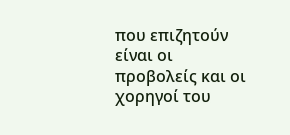που επιζητούν είναι οι προβολείς και οι χορηγοί του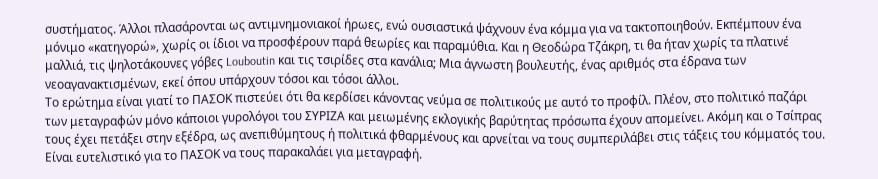συστήματος. Άλλοι πλασάρονται ως αντιμνημονιακοί ήρωες, ενώ ουσιαστικά ψάχνουν ένα κόμμα για να τακτοποιηθούν. Εκπέμπουν ένα μόνιμο «κατηγορώ», χωρίς οι ίδιοι να προσφέρουν παρά θεωρίες και παραμύθια. Και η Θεοδώρα Τζάκρη, τι θα ήταν χωρίς τα πλατινέ μαλλιά, τις ψηλοτάκουνες γόβες Louboutin και τις τσιρίδες στα κανάλια; Μια άγνωστη βουλευτής, ένας αριθμός στα έδρανα των νεοαγανακτισμένων, εκεί όπου υπάρχουν τόσοι και τόσοι άλλοι.
Το ερώτημα είναι γιατί το ΠΑΣΟΚ πιστεύει ότι θα κερδίσει κάνοντας νεύμα σε πολιτικούς με αυτό το προφίλ. Πλέον, στο πολιτικό παζάρι των μεταγραφών μόνο κάποιοι γυρολόγοι του ΣΥΡΙΖΑ και μειωμένης εκλογικής βαρύτητας πρόσωπα έχουν απομείνει. Ακόμη και ο Τσίπρας τους έχει πετάξει στην εξέδρα, ως ανεπιθύμητους ή πολιτικά φθαρμένους και αρνείται να τους συμπεριλάβει στις τάξεις του κόμματός του. Είναι ευτελιστικό για το ΠΑΣΟΚ να τους παρακαλάει για μεταγραφή.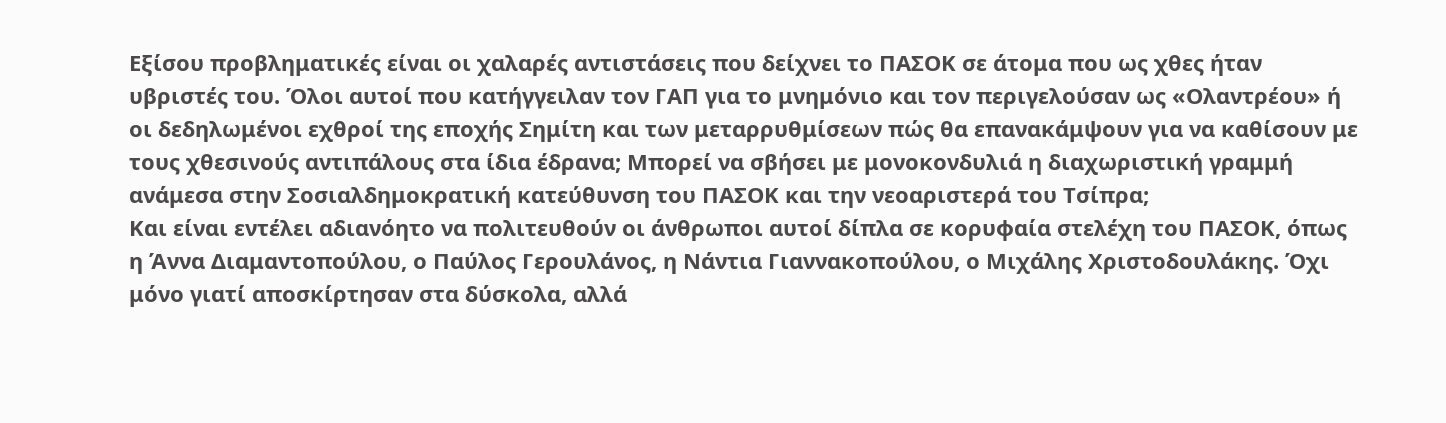Εξίσου προβληματικές είναι οι χαλαρές αντιστάσεις που δείχνει το ΠΑΣΟΚ σε άτομα που ως χθες ήταν υβριστές του. Όλοι αυτοί που κατήγγειλαν τον ΓΑΠ για το μνημόνιο και τον περιγελούσαν ως «Ολαντρέου» ή οι δεδηλωμένοι εχθροί της εποχής Σημίτη και των μεταρρυθμίσεων πώς θα επανακάμψουν για να καθίσουν με τους χθεσινούς αντιπάλους στα ίδια έδρανα; Μπορεί να σβήσει με μονοκονδυλιά η διαχωριστική γραμμή ανάμεσα στην Σοσιαλδημοκρατική κατεύθυνση του ΠΑΣΟΚ και την νεοαριστερά του Τσίπρα;
Και είναι εντέλει αδιανόητο να πολιτευθούν οι άνθρωποι αυτοί δίπλα σε κορυφαία στελέχη του ΠΑΣΟΚ, όπως η Άννα Διαμαντοπούλου, ο Παύλος Γερουλάνος, η Νάντια Γιαννακοπούλου, ο Μιχάλης Χριστοδουλάκης. Όχι μόνο γιατί αποσκίρτησαν στα δύσκολα, αλλά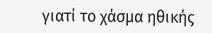γιατί το χάσμα ηθικής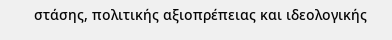στάσης, πολιτικής αξιοπρέπειας και ιδεολογικής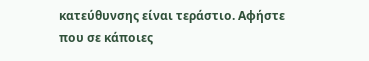κατεύθυνσης είναι τεράστιο. Αφήστε που σε κάποιες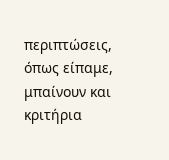περιπτώσεις, όπως είπαμε, μπαίνουν και κριτήρια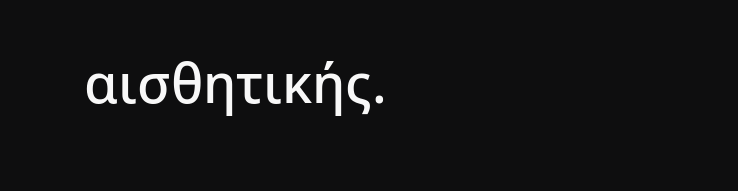αισθητικής.